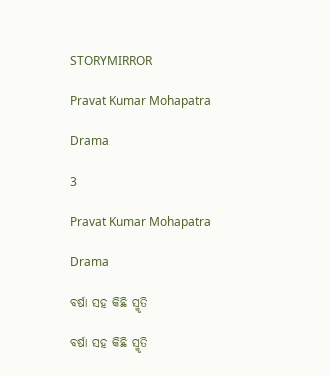STORYMIRROR

Pravat Kumar Mohapatra

Drama

3

Pravat Kumar Mohapatra

Drama

ବର୍ଷା ସହ କିଛି ସ୍ମୃତି

ବର୍ଷା ସହ କିଛି ସ୍ମୃତି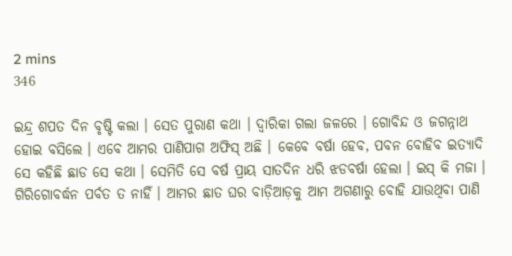2 mins
346

ଇନ୍ଦ୍ର ଶପତ ଦିନ ବୃଷ୍ଟି କଲା । ସେତ ପୁରାଣ କଥା । ଦ୍ୱାରିକା ଗଲା ଜଳରେ । ଗୋବିନ୍ଦ ଓ ଜଗନ୍ନାଥ ହୋଇ ବସିଲେ । ଏବେ ଆମର ପାଣିପାଗ ଅଫିସ୍ ଅଛି । କେବେ ବର୍ଷା ହେବ, ପବନ ବୋହିବ ଇତ୍ୟାଦି ସେ କହିଛି ଛାଡ ସେ କଥା । ସେମିତି ସେ ବର୍ଷ ପ୍ରାୟ ସାତଦିନ ଧରି ଝଡବର୍ଷା ହେଲା । ଇସ୍ କି ମଜା । ଗିରିଗୋବର୍ଦ୍ଧନ ପର୍ବତ ତ ନାହିଁ । ଆମର ଛାତ ଘର ବାଡ଼ିଆଡ଼କୁ ଆମ ଅଗଣାରୁ ବୋହି ଯାଉଥିବା ପାଣି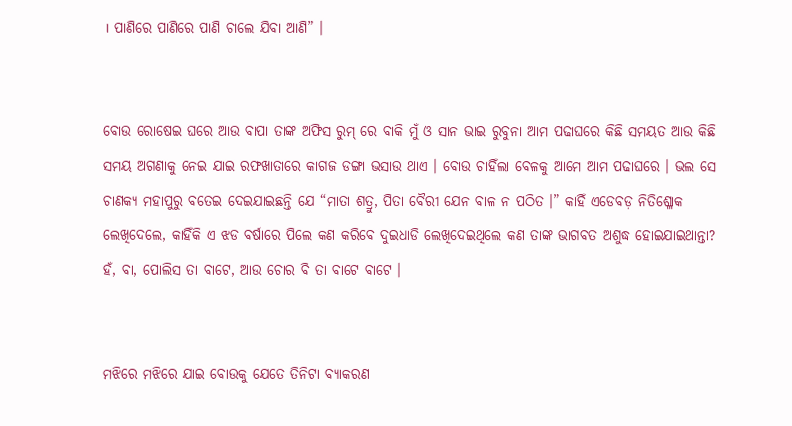। ପାଣିରେ ପାଣିରେ ପାଣି ଚାଲେ ଯିବା ଆଣି” ।


ବୋଉ ରୋଷେଇ ଘରେ ଆଉ ବାପା ତାଙ୍କ ଅଫିସ ରୁମ୍ ରେ ବାକି ମୁଁ ଓ ସାନ ଭାଇ ରୁବୁନା ଆମ ପଢାଘରେ କିଛି ସମୟତ ଆଉ କିଛି ସମୟ ଅଗଣାକୁ ନେଇ ଯାଇ ରଫଖାତାରେ କାଗଜ ଡଙ୍ଗା ଭସାଉ ଥାଏ । ବୋଉ ଚାହିଁଲା ବେଳକୁ ଆମେ ଆମ ପଢାଘରେ । ଭଲ ସେ ଚାଣକ୍ୟ ମହାପୁରୁ ବତେଇ ଦେଇଯାଇଛନ୍ତି ଯେ “ମାତା ଶତ୍ରୁ, ପିତା ବୈରୀ ଯେନ ବାଳ ନ ପଠିତ ।” କାହିଁ ଏଡେବଡ଼ ନିତିଶ୍ଳୋକ ଲେଖିଦେଲେ, କାହିଁକି ଏ ଝଡ ବର୍ଷାରେ ପିଲେ କଣ କରିବେ ଦୁଇଧାଡି ଲେଖିଦେଇଥିଲେ କଣ ତାଙ୍କ ଭାଗବତ ଅଶୁଦ୍ଧ ହୋଇଯାଇଥାନ୍ତା? ହଁ, ବା, ପୋଲିସ ତା ବାଟେ, ଆଉ ଚୋର ବି ତା ବାଟେ ବାଟେ ।


ମଝିରେ ମଝିରେ ଯାଇ ବୋଉକୁ ଯେତେ ତିନିଟା ବ୍ୟାକରଣ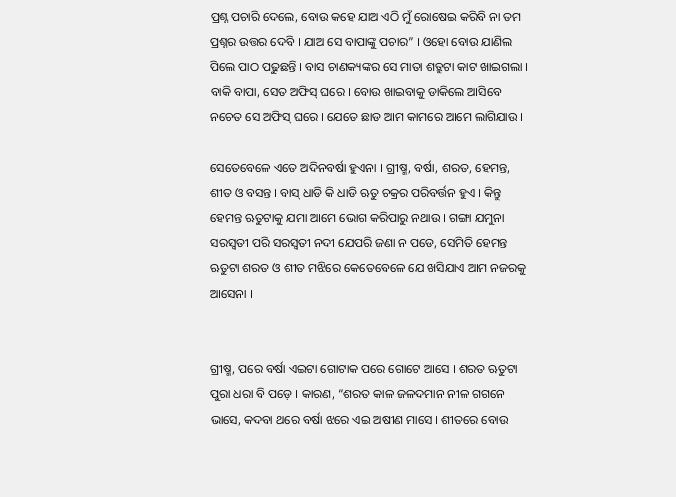ପ୍ରଶ୍ନ ପଚାରି ଦେଲେ, ବୋଉ କହେ ଯାଅ ଏଠି ମୁଁ ରୋଷେଇ କରିବି ନା ତମ ପ୍ରଶ୍ନର ଉତ୍ତର ଦେବି । ଯାଅ ସେ ବାପାଙ୍କୁ ପଚାର” । ଓହୋ ବୋଉ ଯାଣିଲ ପିଲେ ପାଠ ପଢୁଛନ୍ତି । ବାସ ଚାଣକ୍ୟଙ୍କର ସେ ମାତା ଶତ୍ରୁଟା କାଟ ଖାଇଗଲା । ବାକି ବାପା, ସେତ ଅଫିସ୍ ଘରେ । ବୋଉ ଖାଇବାକୁ ଡାକିଲେ ଆସିବେ ନଚେତ ସେ ଅଫିସ୍ ଘରେ । ଯେତେ ଛାଡ ଆମ କାମରେ ଆମେ ଲାଗିଯାଉ ।

ସେତେବେଳେ ଏତେ ଅଦିନବର୍ଷା ହୁଏନା । ଗ୍ରୀଷ୍ମ, ବର୍ଷା, ଶରତ, ହେମନ୍ତ, ଶୀତ ଓ ବସନ୍ତ । ବାସ୍ ଧାଡି କି ଧାଡି ଋତୁ ଚକ୍ରର ପରିବର୍ତ୍ତନ ହୁଏ । କିନ୍ତୁ ହେମନ୍ତ ଋତୁଟାକୁ ଯମା ଆମେ ଭୋଗ କରିପାରୁ ନଥାଉ । ଗଙ୍ଗା ଯମୁନା ସରସ୍ୱତୀ ପରି ସରସ୍ୱତୀ ନଦୀ ଯେପରି ଜଣା ନ ପଡେ, ସେମିତି ହେମନ୍ତ ଋତୁଟା ଶରତ ଓ ଶୀତ ମଝିରେ କେତେବେଳେ ଯେ ଖସିଯାଏ ଆମ ନଜରକୁ ଆସେନା ।


ଗ୍ରୀଷ୍ମ, ପରେ ବର୍ଷା ଏଇଟା ଗୋଟାକ ପରେ ଗୋଟେ ଆସେ । ଶରତ ଋତୁଟା ପୁରା ଧରା ବି ପଡ଼େ । କାରଣ, “ଶରତ କାଳ ଜଳଦମାନ ନୀଳ ଗଗନେ ଭାସେ, କଦବା ଥରେ ବର୍ଷା ଝରେ ଏଇ ଅଷୀଣ ମାସେ । ଶୀତରେ ବୋଉ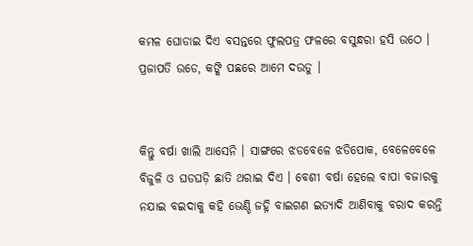କମଳ ଘୋଡାଇ ଦିଏ ବସନ୍ତରେ ଫୁଲପତ୍ର ଫଳରେ ବସୁନ୍ଧରା ହସି ଉଠେ । ପ୍ରଜାପତି ଉଡେ, କଙ୍କି ପଛରେ ଆମେ ଦଉଡୁ ।


କିନ୍ତୁ ବର୍ଷା ଖାଲି ଆସେନି । ସାଙ୍ଗରେ ଝଡବେଳେ ଝଡିପୋକ, ବେଳେବେଳେ ବିଜୁଳି ଓ ଘଡଘଡ଼ି ଛାତି ଥରାଇ ଦିଏ । ବେଶୀ ବର୍ଷା ହେଲେ ବାପା ବଜାରକୁ ନଯାଇ ବଇଦାକୁ କହି ଭେଣ୍ଡି ଜହ୍ନି ବାଇଗଣ ଇତ୍ୟାଦି ଆଣିବାକୁ ବରାଦ କରନ୍ତି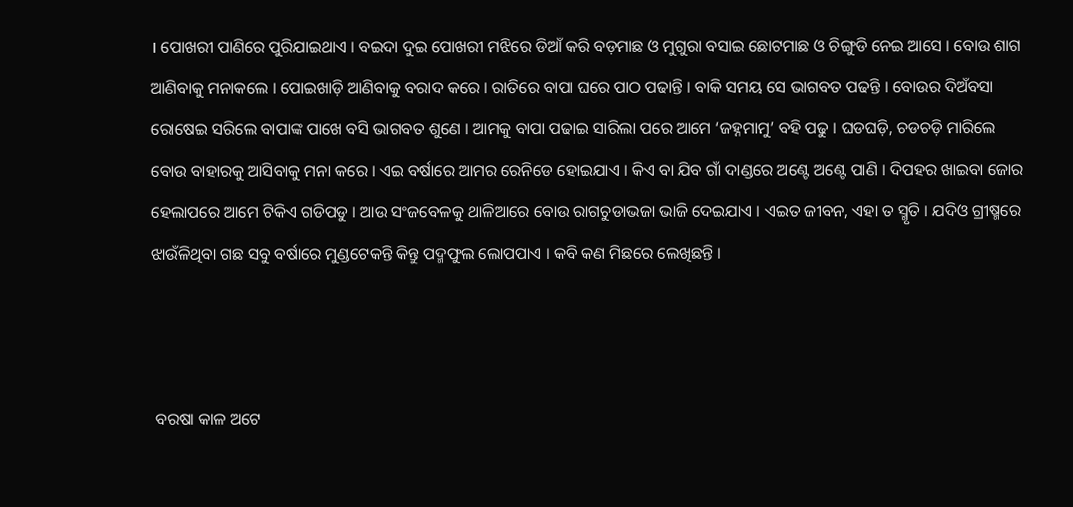। ପୋଖରୀ ପାଣିରେ ପୁରିଯାଇଥାଏ । ବଇଦା ଦୁଇ ପୋଖରୀ ମଝିରେ ଡିଆଁ କରି ବଡ଼ମାଛ ଓ ମୁଗୁରା ବସାଇ ଛୋଟମାଛ ଓ ଚିଙ୍ଗୁଡି ନେଇ ଆସେ । ବୋଉ ଶାଗ ଆଣିବାକୁ ମନାକଲେ । ପୋଇଖାଡ଼ି ଆଣିବାକୁ ବରାଦ କରେ । ରାତିରେ ବାପା ଘରେ ପାଠ ପଢାନ୍ତି । ବାକି ସମୟ ସେ ଭାଗବତ ପଢନ୍ତି । ବୋଉର ଦିଅଁବସା ରୋଷେଇ ସରିଲେ ବାପାଙ୍କ ପାଖେ ବସି ଭାଗବତ ଶୁଣେ । ଆମକୁ ବାପା ପଢାଇ ସାରିଲା ପରେ ଆମେ ‘ଜହ୍ନମାମୁ’ ବହି ପଢୁ । ଘଡଘଡ଼ି, ଚଡଚଡ଼ି ମାରିଲେ ବୋଉ ବାହାରକୁ ଆସିବାକୁ ମନା କରେ । ଏଇ ବର୍ଷାରେ ଆମର ରେନିଡେ ହୋଇଯାଏ । କିଏ ବା ଯିବ ଗାଁ ଦାଣ୍ଡରେ ଅଣ୍ଟେ ଅଣ୍ଟେ ପାଣି । ଦିପହର ଖାଇବା ଜୋର ହେଲାପରେ ଆମେ ଟିକିଏ ଗଡିପଡୁ । ଆଉ ସଂଜବେଳକୁ ଥାଳିଆରେ ବୋଉ ରାଗଚୁଡାଭଜା ଭାଜି ଦେଇଯାଏ । ଏଇତ ଜୀବନ, ଏହା ତ ସ୍ମୃତି । ଯଦିଓ ଗ୍ରୀଷ୍ମରେ ଝାଉଁଳିଥିବା ଗଛ ସବୁ ବର୍ଷାରେ ମୁଣ୍ଡଟେକନ୍ତି କିନ୍ତୁ ପଦ୍ମଫୁଲ ଲୋପପାଏ । କବି କଣ ମିଛରେ ଲେଖିଛନ୍ତି ।



 ବରଷା କାଳ ଅଟେ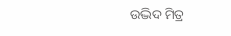ଉଦ୍ଭିଦ ମିତ୍ର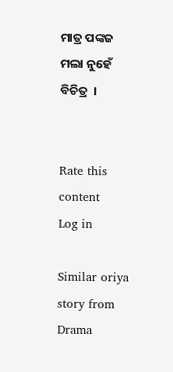ମାତ୍ର ପଙ୍କଜ ମଲା ନୁହେଁ ବିଚିତ୍ର  ।


Rate this content
Log in

Similar oriya story from Drama